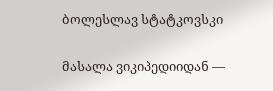ბოლესლავ სტატკოვსკი

მასალა ვიკიპედიიდან —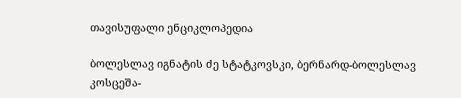თავისუფალი ენციკლოპედია

ბოლესლავ იგნატის ძე სტატკოვსკი, ბერნარდ-ბოლესლავ კოსცეშა-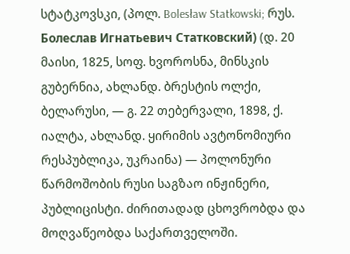სტატკოვსკი, (პოლ. Bolesław Statkowski; რუს. Болеслав Игнатьевич Статковский) (დ. 20 მაისი, 1825, სოფ. ხვოროსნა, მინსკის გუბერნია, ახლანდ. ბრესტის ოლქი, ბელარუსი, — გ. 22 თებერვალი, 1898, ქ. იალტა, ახლანდ. ყირიმის ავტონომიური რესპუბლიკა, უკრაინა) — პოლონური წარმოშობის რუსი საგზაო ინჟინერი, პუბლიცისტი. ძირითადად ცხოვრობდა და მოღვაწეობდა საქართველოში.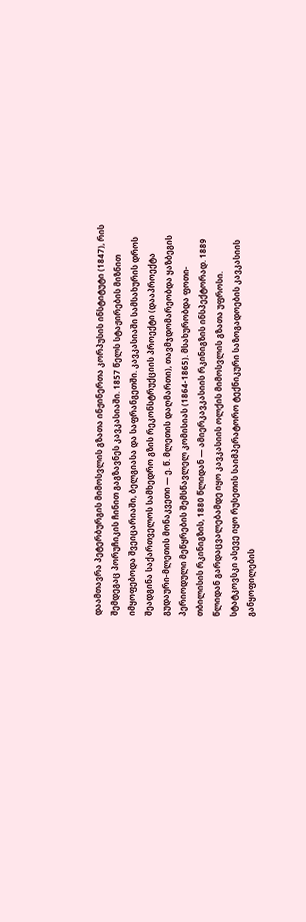დაამთავრა პეტერბურგის მიმოსვლის გზათა ინჟინერთა კორპუსის ინსტიტუტი (1847), რის შემდეგაც პორუჩიკის ჩინით გაგზავნეს კავკასიაში. 1857 წელს სტაჟირების მიზნით იმყოფებოდა შვეიცარიაში, ბელგიასა და საფრანგეთში. კავკასიაში სამსახურის დროს შეადგინა საქართველოს სამხედრო გზის რეკონსტრუქციის პროექტი (დააპროექტა გუდაური-მლეთის მონაკვეთი — ე. წ. მლეთის დაღმართი), თავმჯდომარეობდა ყაზბეგის პერიოდული მეწყრების შემსწავლელ კომისიას (1864-1865). მსახურობდა ფოთი-თბილისის რკინიგზის, 1880 წლიდან — ამიერკავკასიის რკინიგზის ინსპექტორად. 1889 წლიდან გარდაცვალებამდე იყო კავკასიის ოლქის მიმოსვლის გზათა უფროსი. სტატკოვსკი ასევე იყო რუსეთის საიმპერატორო ტექნიკური საზოგადოების კავკასიის განყოფილების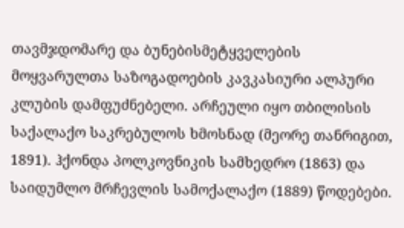თავმჯდომარე და ბუნებისმეტყველების მოყვარულთა საზოგადოების კავკასიური ალპური კლუბის დამფუძნებელი. არჩეული იყო თბილისის საქალაქო საკრებულოს ხმოსნად (მეორე თანრიგით, 1891). ჰქონდა პოლკოვნიკის სამხედრო (1863) და საიდუმლო მრჩევლის სამოქალაქო (1889) წოდებები.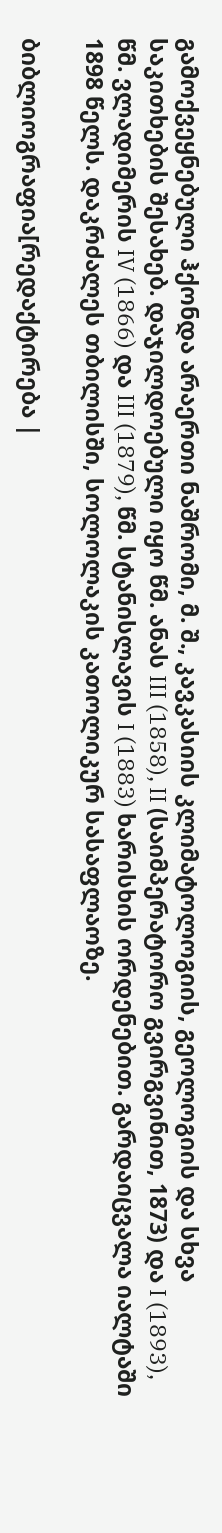გამოქვეყნებული ჰქონდა არაერთი ნაშრომი, მ. შ., კავკასიის კლიმატოლოგიის, გეოლოგიის და სხვა საკითხების შესახებ. დაჯილდოებული იყო წმ. ანას III (1858), II (საიმპერატორო გვირგვინით, 1873) და I (1893), წმ. ვლადიმერის IV (1866) და III (1879), წმ. სტანისლავის I (1883) ხარისხის ორდენებით. გარდაიცვალა იალტაში 1898 წელს. დაკრძალეს თბილისში, სოლოლაკის კათოლიკურ სასაფლაოზე.

ბიბლიოგრაფია[რედაქტირება |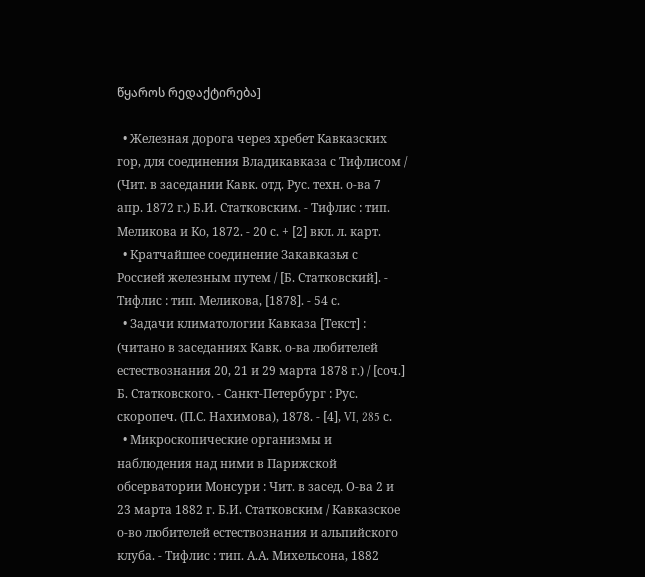წყაროს რედაქტირება]

  • Железная дорога через хребет Кавказских гор, для соединения Владикавказа с Тифлисом / (Чит. в заседании Кавк. отд. Рус. техн. о-ва 7 апр. 1872 г.) Б.И. Статковским. - Тифлис : тип. Меликова и Ко, 1872. - 20 с. + [2] вкл. л. карт.
  • Кратчайшее соединение Закавказья с Россией железным путем / [Б. Статковский]. - Тифлис : тип. Меликова, [1878]. - 54 с.
  • Задачи климатологии Кавказа [Текст] : (читано в заседаниях Кавк. о-ва любителей естествознания 20, 21 и 29 марта 1878 г.) / [соч.] Б. Статковского. - Санкт-Петербург : Рус. скоропеч. (П.С. Нахимова), 1878. - [4], VI, 285 с.
  • Микроскопические организмы и наблюдения над ними в Парижской обсерватории Монсури : Чит. в засед. О-ва 2 и 23 марта 1882 г. Б.И. Статковским / Кавказское о-во любителей естествознания и альпийского клуба. - Тифлис : тип. А.А. Михельсона, 1882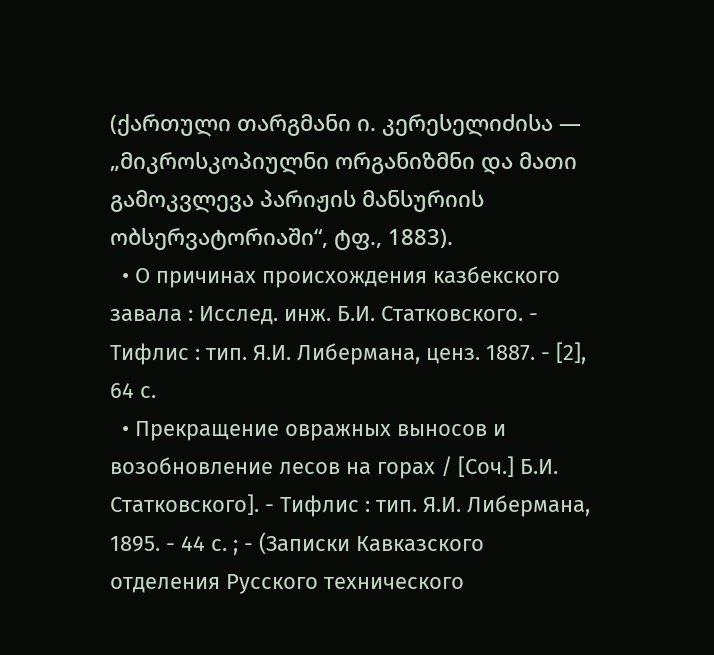(ქართული თარგმანი ი. კერესელიძისა — „მიკროსკოპიულნი ორგანიზმნი და მათი გამოკვლევა პარიჟის მანსურიის ობსერვატორიაში“, ტფ., 1883).
  • О причинах происхождения казбекского завала : Исслед. инж. Б.И. Статковского. - Тифлис : тип. Я.И. Либермана, ценз. 1887. - [2], 64 с.
  • Прекращение овражных выносов и возобновление лесов на горах / [Соч.] Б.И. Статковского]. - Тифлис : тип. Я.И. Либермана, 1895. - 44 с. ; - (Записки Кавказского отделения Русского технического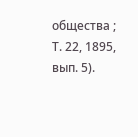общества ; Т. 22, 1895, вып. 5).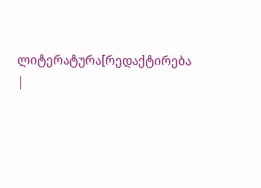ლიტერატურა[რედაქტირება |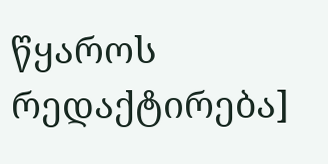წყაროს რედაქტირება]